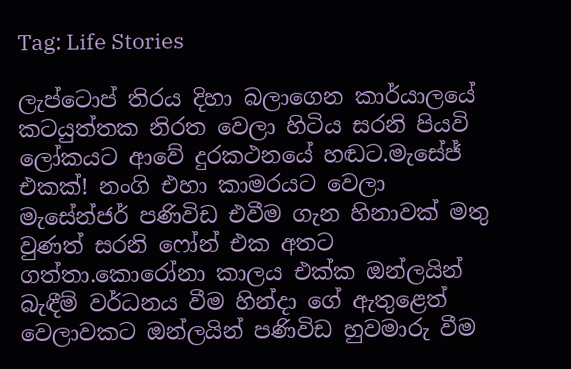Tag: Life Stories

ලැප්ටොප් තිරය දිහා බලාගෙන කාර්යාලයේ කටයුත්තක නිරත වෙලා හිටිය සරනි පියවි ලෝකයට ආවේ දුරකථනයේ හඬට.මැසේජ් එකක්! නංගි එහා කාමරයට වෙලා මැසේන්ජර් පණිවිඩ එවීම ගැන හිනාවක් මතු වුණත් සරනි ෆෝන් එක අතට ගත්තා.කොරෝනා කාලය එක්ක ඔන්ලයින් බැඳීම් වර්ධනය වීම හින්දා ගේ ඇතුළෙත් වෙලාවකට ඔන්ලයින් පණිවිඩ හුවමාරු වීම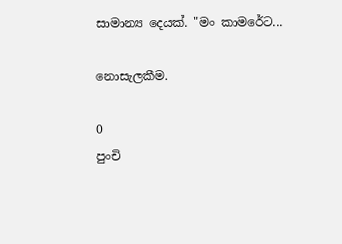සාමාන්‍ය දෙයක්. "මං කාමරේට...

නොසැලකීම.

0
පුංචි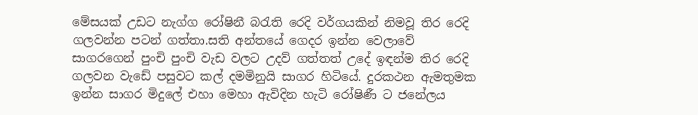මේසයක් උඩට නැග්ග රෝෂිනී බරැති රෙදි වර්ගයකින් නිමවූ තිර රෙදි ගලවන්න පටන් ගත්තා.සති අන්තයේ ගෙදර ඉන්න වෙලාවේ සාගරගෙන් පුංචි පුංචි වැඩ වලට උදව් ගත්තත් උදේ ඉඳන්ම තිර රෙදි ගලවන වැඩේ පසුවට කල් දමමිනුයි සාගර හිටියේ. දුරකථන ඇමතුමක ඉන්න සාගර මිදුලේ එහා මෙහා ඇවිදින හැටි රෝෂිණී ට ජනේලය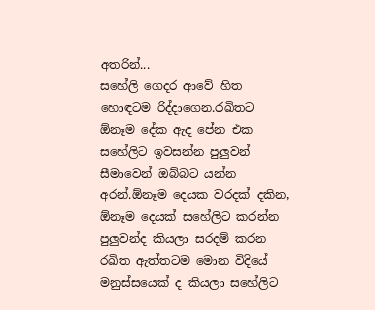අතරින්...
සහේලි ගෙදර ආවේ හිත හොඳටම රිද්දාගෙන.රඛිතට ඕනෑම දේක ඇද පේන එක සහේලිට ඉවසන්න පුලුවන් සීමාවෙන් ඔබ්බට යන්න අරන්.ඕනෑම දෙයක වරදක් දකින, ඕනෑම දෙයක් සහේලිට කරන්න පුලුවන්ද කියලා සරදම් කරන රඛිත ඇත්තටම මොන විදියේ මනුස්සයෙක් ද කියලා සහේලිට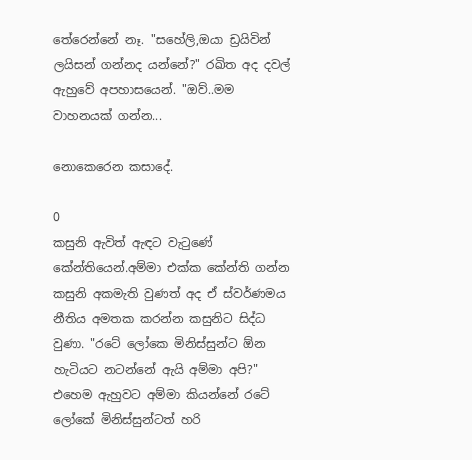තේරෙන්නේ නෑ. "සහේලි,ඔයා ඩ්‍රයිවින් ලයිසන් ගන්නද යන්නේ?" රඛිත අද දවල් ඇහුවේ අපහාසයෙන්. "ඔව්..මම වාහනයක් ගන්න...

නොකෙරෙන කසාදේ.

0
කසුනි ඇවිත් ඇඳට වැටුණේ කේන්තියෙන්.අම්මා එක්ක කේන්ති ගන්න කසුනි අකමැති වුණත් අද ඒ ස්වර්ණමය නීතිය අමතක කරන්න කසුනිට සිද්ධ වුණා. "රටේ ලෝකෙ මිනිස්සුන්ට ඕන හැටියට නටන්නේ ඇයි අම්මා අපි?" එහෙම ඇහුවට අම්මා කියන්නේ රටේ ලෝකේ මිනිස්සුන්ටත් හරි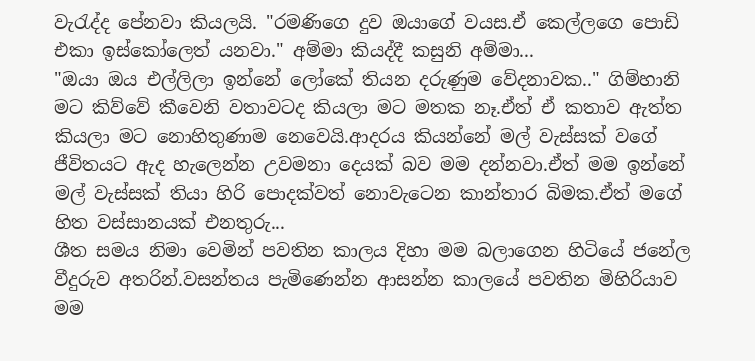වැරැද්ද පේනවා කියලයි. "රමණිගෙ දුව ඔයාගේ වයස.ඒ කෙල්ලගෙ පොඩි එකා ඉස්කෝලෙත් යනවා." අම්මා කියද්දී කසුනි අම්මා...
"ඔයා ඔය එල්ලිලා ඉන්නේ ලෝකේ තියන දරුණුම වේදනාවක.." ගිම්හානි මට කිව්වේ කීවෙනි වතාවටද කියලා මට මතක නෑ.ඒත් ඒ කතාව ඇත්ත කියලා මට නොහිතුණාම නෙවෙයි.ආදරය කියන්නේ මල් වැස්සක් වගේ ජීවිතයට ඇද හැලෙන්න උවමනා දෙයක් බව මම දන්නවා.ඒත් මම ඉන්නේ මල් වැස්සක් තියා හිරි පොදක්වත් නොවැටෙන කාන්තාර බිමක.ඒත් මගේ හිත වස්සානයක් එනතුරු...
ශීත සමය නිමා වෙමින් පවතින කාලය දිහා මම බලාගෙන හිටියේ ජනේල වීදුරුව අතරින්.වසන්තය පැමිණෙන්න ආසන්න කාලයේ පවතින මිහිරියාව මම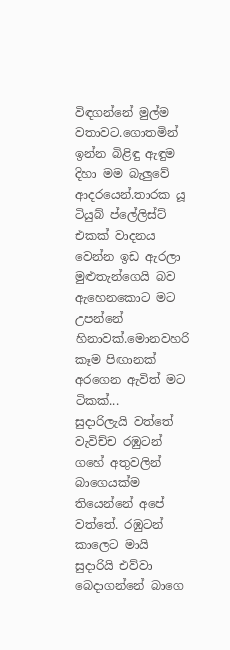විඳගන්නේ මුල්ම වතාවට.ගොතමින් ඉන්න බිළිඳු ඇඳුම දිහා මම බැලුවේ ආදරයෙන්.තාරක යූ ටියුබ් ප්ලේලිස්ට් එකක් වාදනය වෙන්න ඉඩ ඇරලා මුළුතැන්ගෙයි බව ඇහෙනකොට මට උපන්නේ හිනාවක්.මොනවහරි කෑම පිඟානක් අරගෙන ඇවිත් මට ටිකක්...
සුදාරිලැයි වත්තේ වැවිච්ච රඹුටන් ගහේ අතුවලින් බාගෙයක්ම තියෙන්නේ අපේ වත්තේ. රඹුටන් කාලෙට මායි සුදාරියි එව්වා බෙදාගන්නේ බාගෙ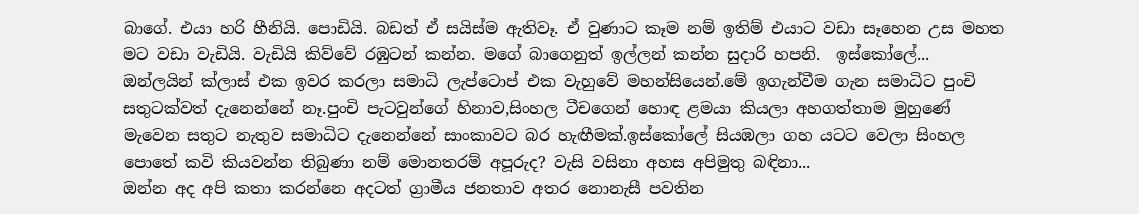බාගේ. එයා හරි හීනියි. පොඩියි. බඩත් ඒ සයිස්ම ඇතිවෑ. ඒ වුණාට කෑම නම් ඉතිම් එයාට වඩා සෑහෙන උස මහත මට වඩා වැඩියි. වැඩියි කිව්වේ රඹුටන් කන්න. මගේ බාගෙනුත් ඉල්ලන් කන්න සුදාරි හපනි.  ඉස්කෝලේ...
ඔන්ලයින් ක්ලාස් එක ඉවර කරලා සමාධි ලැප්ටොප් එක වැහුවේ මහන්සියෙන්.මේ ඉගැන්වීම ගැන සමාධිට පුංචි සතුටක්වත් දැනෙන්නේ නෑ.පුංචි පැටවුන්ගේ හිනාව,සිංහල ටීචගෙන් හොඳ ළමයා කියලා අහගත්තාම මුහුණේ මැවෙන සතුට නැතුව සමාධිට දැනෙන්නේ සාංකාවට බර හැඟීමක්.ඉස්කෝලේ සියඹලා ගහ යටට වෙලා සිංහල පොතේ කවි කියවන්න තිබුණා නම් මොනතරම් අපූරුද? වැසි වසිනා අහස අපිමුතු බඳිනා...
ඔන්න අද අපි කතා කරන්නෙ අදටත් ග්‍රාමීය ජනතාව අතර නොනැසී පවතින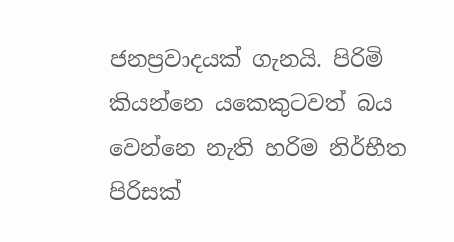ජනප්‍රවාදයක් ගැනයි. පිරිමි කියන්නෙ යකෙකුටවත් බය වෙන්නෙ නැති හරිම නිර්භීත පිරිසක්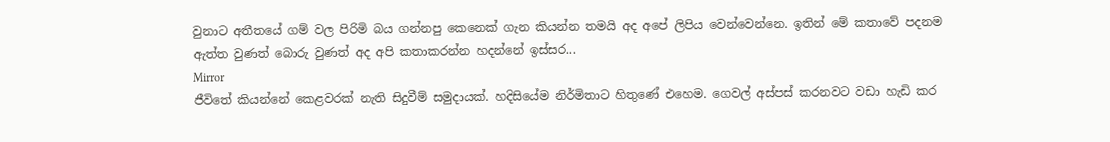වුනාට අතීතයේ ගම් වල පිරිමි බය ගන්නපු කෙනෙක් ගැන කියන්න තමයි අද අපේ ලිපිය වෙන්වෙන්නෙ. ඉතින් මේ කතාවේ පදනම ඇත්ත වුණත් බොරු වුණත් අද අපි කතාකරන්න හදන්නේ ඉස්සර...
Mirror
ජීවිතේ කියන්නේ කෙළවරක් නැති සිදුවීම් සමුදායක්. හදිසියේම නිර්මිතාට හිතුණේ එහෙම. ගෙවල් අස්පස් කරනවට වඩා හැඩි කර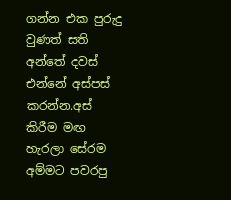ගන්න එක පුරුදු වුණත් සති අන්තේ දවස් එන්නේ අස්පස් කරන්න.අස් කිරීම මඟ හැරලා සේරම අම්මට පවරපු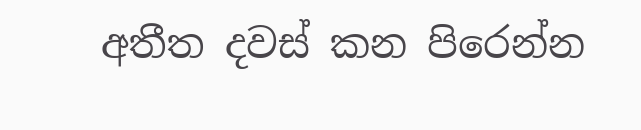අතීත දවස් කන පිරෙන්න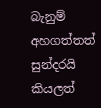බැනුම් අහගත්තත් සුන්දරයි කියලත්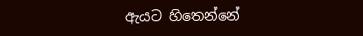ඇයට හිතෙන්නේ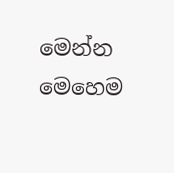මෙන්න මෙහෙම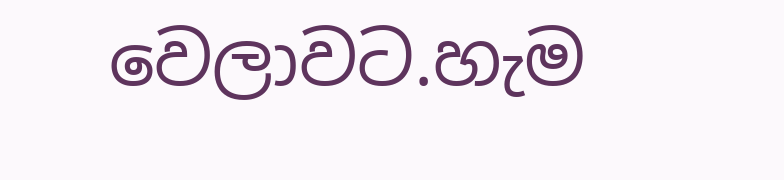වෙලාවට.හැම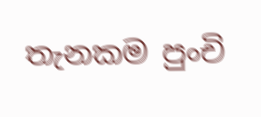තැනකම පුංචි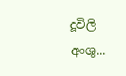දූවිලි අංශු...